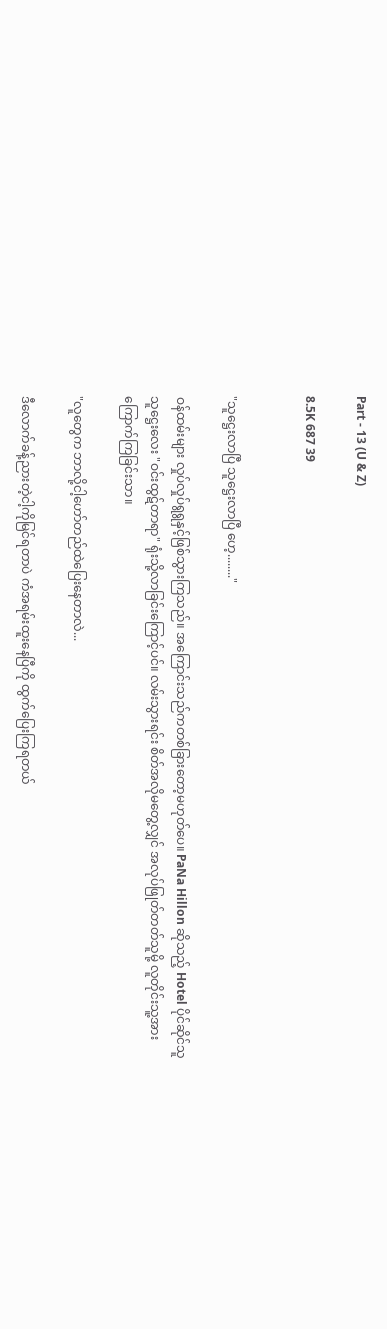Part - 13 (U & Z)

8.5K 687 39


"သူဋ္ဌေးလာပြီ သူဋ္ဌေးလာပြီ ဟေ့........"

ဝန်ထမ်းများ လှုပ်လှုပ်ရွရွနှင့်ဖြစ်သွားကြသည်။ အကြောင်းသည်ကတစ်ခြားတော့မဟုတ်ပေ။ PaNa Hillon ဆိုသည့် Hotel ပိုင်ဆိုင်သူသူဋ္ဌေးလေး "ဝင်းထွဋ်တာရာ" ရုံးသို့လာခြင်းကြောင့်ပင်။ လမ်းသွားရင်း စိတ်အလိုမတွေ့လျှင် အလုပ်ဖြုတ်တတ်သူမို့ လူတိုင်းသူ့အား
ကြောက်ကြခြင်းသာ။

"လူတွေက ဘာလို့ငါ့ဟော်တည်ထဲပြေးနေတာလဲ...

ဒီလောက်ခန့်ညားတဲ့ငါ့ကိုမြင်ရတာပဲ ကံအရမ်းထူးနေပြီကို ထွက်ပြေးကြရတယ်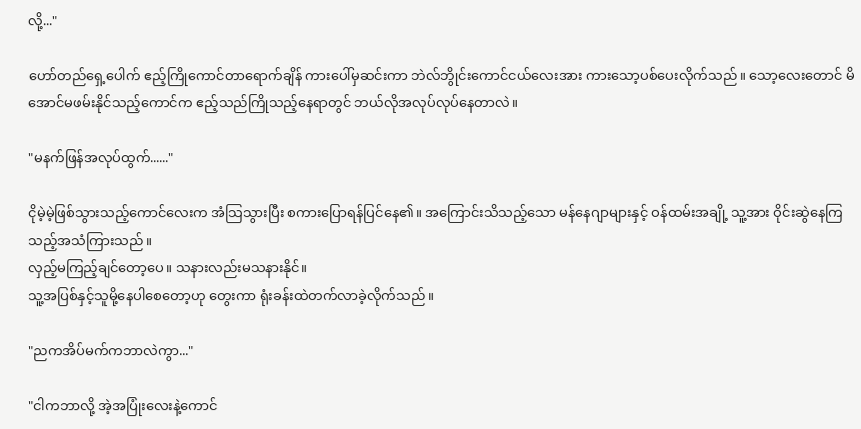လို့..."

ဟော်တည်ရှေ့ပေါက် ဧည့်ကြိုကောင်တာရောက်ချိန် ကားပေါ်မှဆင်းကာ ဘဲလ်ဘွိုင်းကောင်ငယ်လေးအား ကားသော့ပစ်ပေးလိုက်သည်။ သော့လေးတောင် မိအောင်မဖမ်းနိုင်သည့်ကောင်က ဧည့်သည်ကြိုသည့်နေရာတွင် ဘယ်လိုအလုပ်လုပ်နေတာလဲ။

"မနက်ဖြန်အလုပ်ထွက်......"

ငိုမဲ့မဲ့ဖြစ်သွားသည့်ကောင်လေးက အံသြသွားပြီး စကားပြောရန်ပြင်နေ၏။ အကြောင်းသိသည့်သော မန်နေဂျာများနှင့် ဝန်ထမ်းအချို့ သူ့အား ဝိုင်းဆွဲနေကြသည့်အသံကြားသည်။
လှည့်မကြည့်ချင်တော့ပေ။ သနားလည်းမသနားနိုင်။
သူ့အပြစ်နှင့်သူမို့နေပါစေတော့ဟု တွေးကာ ရုံးခန်းထဲတက်လာခဲ့လိုက်သည်။

"ညကအိပ်မက်ကဘာလဲကွာ..."

"ငါကဘာလို့ အဲ့အပြုံးလေးနဲ့ကောင်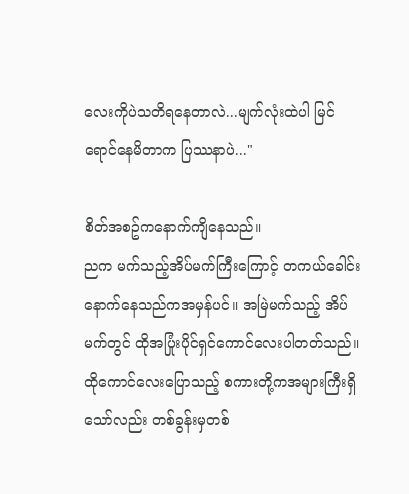လေးကိုပဲသတိရနေတာလဲ...မျက်လုံးထဲပါ မြင်ရောင်နေမိတာက ပြဿနာပဲ..."

စိတ်အစဥ်ကနောက်ကျိနေသည်။
ညက မက်သည့်အိပ်မက်ကြီးကြောင့် တကယ်ခေါင်းနောက်နေသည်ကအမှန်ပင်။ အမြဲမက်သည့် အိပ်မက်တွင် ထိုအပြုံးပိုင်ရှင်ကောင်လေးပါတတ်သည်။ ထိုကောင်လေးပြောသည့် စကားတို့ကအများကြီးရှိသော်လည်း တစ်ခွန်းမှတစ်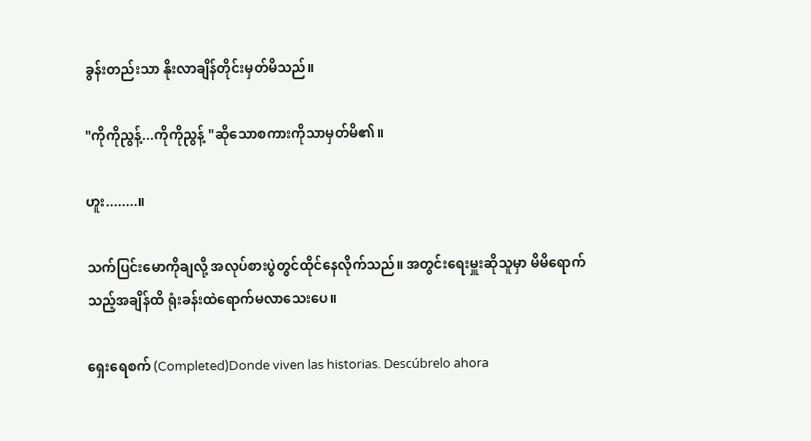ခွန်းတည်းသာ နိုးလာချိန်တိုင်းမှတ်မိသည်။

"ကိုကိုညွန့်...ကိုကိုညွန့် "ဆိုသောစကားကိုသာမှတ်မိ၏။

ဟူး........။

သက်ပြင်းမောကိုချလို့ အလုပ်စားပွဲတွင်ထိုင်နေလိုက်သည်။ အတွင်းရေးမှူးဆိုသူမှာ မိမိရောက်သည့်အချိန်ထိ ရုံးခန်းထဲရောက်မလာသေးပေ။

ရှေးရေစက် (Completed)Donde viven las historias. Descúbrelo ahora